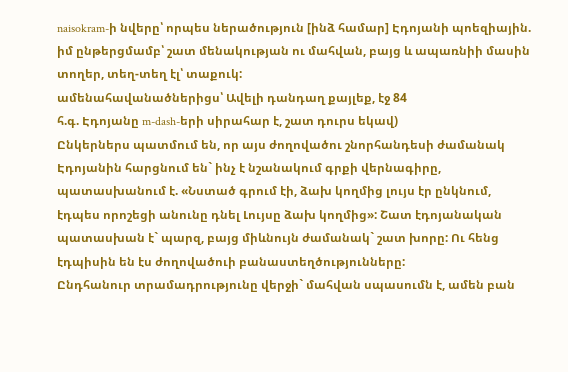naisokram-ի նվերը՝ որպես ներածություն [ինձ համար] Էդոյանի պոեզիային. իմ ընթերցմամբ՝ շատ մենակության ու մահվան, բայց և ապառնիի մասին տողեր, տեղ-տեղ էլ՝ տաքուկ:
ամենահավանածներիցս՝ Ավելի դանդաղ քայլեք, էջ 84
հ.գ. Էդոյանը m-dash-երի սիրահար է, շատ դուրս եկավ)
Ընկերներս պատմում են, որ այս ժողովածու շնորհանդեսի ժամանակ Էդոյանին հարցնում են` ինչ է նշանակում գրքի վերնագիրը, պատասխանում է. «Նստած գրում էի, ձախ կողմից լույս էր ընկնում, էդպես որոշեցի անունը դնել Լույսը ձախ կողմից»: Շատ էդոյանական պատասխան է` պարզ, բայց միևնույն ժամանակ` շատ խորը: Ու հենց էդպիսին են էս ժողովածուի բանաստեղծությունները:
Ընդհանուր տրամադրությունը վերջի` մահվան սպասումն է, ամեն բան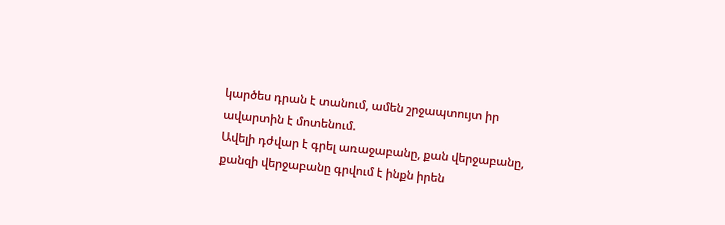կարծես դրան է տանում, ամեն շրջապտույտ իր ավարտին է մոտենում.
Ավելի դժվար է գրել առաջաբանը, քան վերջաբանը, քանզի վերջաբանը գրվում է ինքն իրեն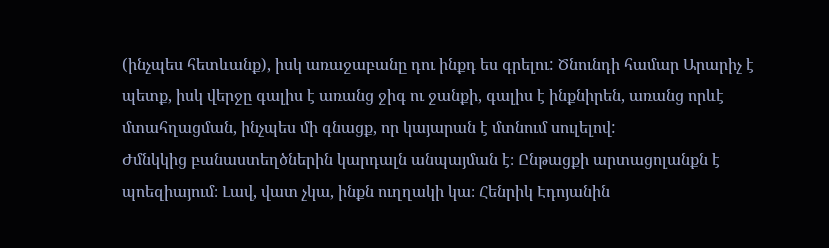(ինչպես հետևանք), իսկ առաջաբանը դու ինքդ ես գրելու: Ծնունդի համար Արարիչ է պետք, իսկ վերջը գալիս է առանց ջիգ ու ջանքի, գալիս է ինքնիրեն, առանց որևէ մտահղացման, ինչպես մի գնացք, որ կայարան է մտնում սուլելով:
Ժմնկկից բանաստեղծներին կարդալն անպայման է։ Ընթացքի արտացոլանքն է պոեզիայում։ Լավ, վատ չկա, ինքն ուղղակի կա։ Հենրիկ Էդոյանին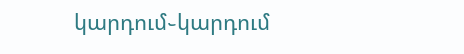կարդում֊կարդում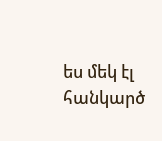ես մեկ էլ հանկարծ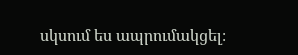սկսում ես ապրումակցել։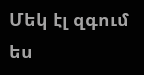Մեկ էլ զգում ես